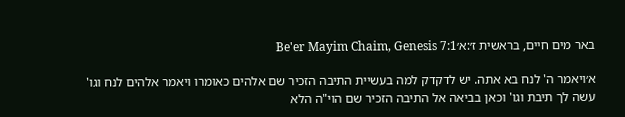באר מים חיים, בראשית ז׳:א׳Be'er Mayim Chaim, Genesis 7:1

א׳ויאמר ה' לנח בא אתה. יש לדקדק למה בעשיית התיבה הזכיר שם אלהים כאומרו ויאמר אלהים לנח וגו' עשה לך תיבת וגו' וכאן בביאה אל התיבה הזכיר שם הוי"ה הלא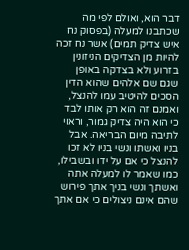דבר הוא, ואולם לפי מה שכתבנו למעלה (בפסוק נח איש צדיק תמים) אשר נח זכה להיות מן הצדיקים הניזונין בזרוע ולא בצדקה באופן שגם שם אלהים שהוא הדין הסכים להיטיב עמו להנצל, ואמנם זה הוא רק אותו לבד כי הוא היה צדיק גמור, וראוי לתיבה מיום הבריאה. אבל בניו ואשתו ונשי בניו לא זכו להנצל כי אם על ידו ובשבילו, כמו שאמר לו למעלה אתה ואשתך ונשי בניך אתך פירוש שהם אינם ניצולים כי אם אתך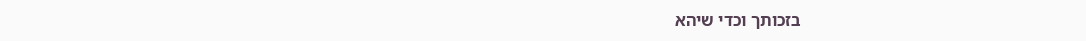בזכותך וכדי שיהא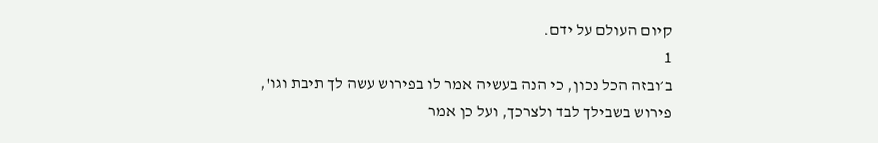קיום העולם על ידם.
1
ב׳ובזה הכל נכון, כי הנה בעשיה אמר לו בפירוש עשה לך תיבת וגו', פירוש בשבילך לבד ולצרכך, ועל כן אמר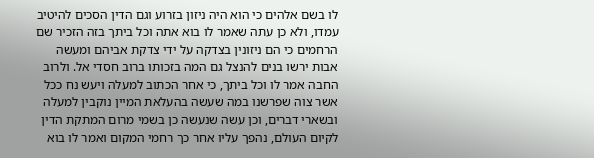לו בשם אלהים כי הוא היה ניזון בזרוע וגם הדין הסכים להיטיב עמדו, ולא כן עתה שאמר לו בוא אתה וכל ביתך בזה הזכיר שם הרחמים כי הם ניזונין בצדקה על ידי צדקת אביהם ומעשה אבות ירשו בנים להנצל גם המה בזכותו ברוב חסדי אל. ולרוב החבה אמר לו וכל ביתך, כי אחר הכתוב למעלה ויעש נח ככל אשר צוה שפרשנו במה שעשה בהעלאת המיין נוקבין למעלה ובשארי דברים, וכן עשה שנעשה כן בשמי מרום המתקת הדין לקיום העולם, נהפך עליו אחר כך רחמי המקום ואמר לו בוא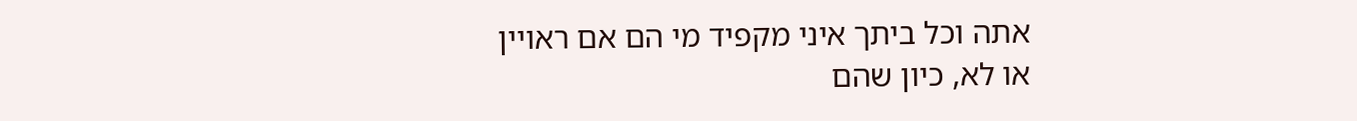אתה וכל ביתך איני מקפיד מי הם אם ראויין או לא, כיון שהם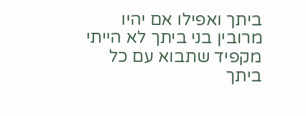ביתך ואפילו אם יהיו מרובין בני ביתך לא הייתי מקפיד שתבוא עם כל ביתך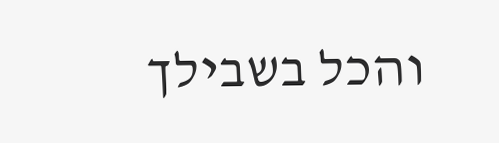והכל בשבילך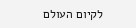לקיום העולם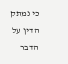כי נמתק הדין על הדבר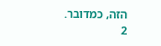הזה, כמדובר.
2